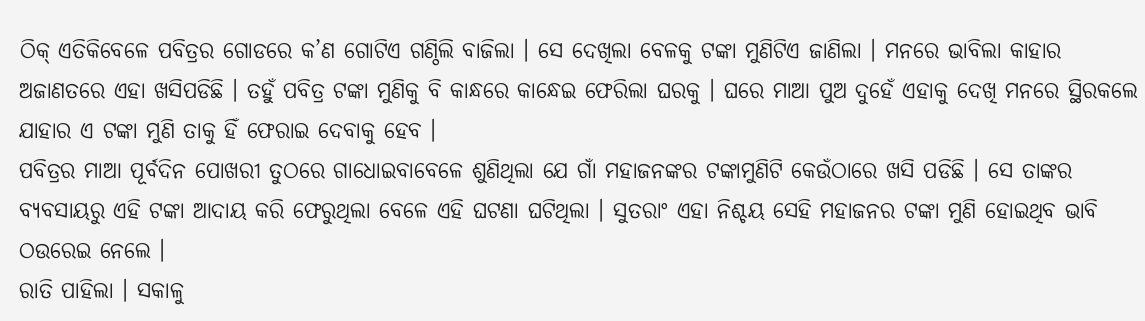ଠିକ୍ ଏତିକିବେଳେ ପବିତ୍ରର ଗୋଡରେ କ’ଣ ଗୋଟିଏ ଗଣ୍ଠିଲି ବାଜିଲା । ସେ ଦେଖିଲା ବେଳକୁ ଟଙ୍କା ମୁଣିଟିଏ ଜାଣିଲା । ମନରେ ଭାବିଲା କାହାର ଅଜାଣତରେ ଏହା ଖସିପଡିଛି । ତହୁଁ ପବିତ୍ର ଟଙ୍କା ମୁଣିକୁ ବି କାନ୍ଧରେ କାନ୍ଧେଇ ଫେରିଲା ଘରକୁ । ଘରେ ମାଆ ପୁଅ ଦୁହେଁ ଏହାକୁ ଦେଖି ମନରେ ସ୍ଥିରକଲେ ଯାହାର ଏ ଟଙ୍କା ମୁଣି ତାକୁ ହିଁ ଫେରାଇ ଦେବାକୁ ହେବ ।
ପବିତ୍ରର ମାଆ ପୂର୍ବଦିନ ପୋଖରୀ ତୁଠରେ ଗାଧୋଇବାବେଳେ ଶୁଣିଥିଲା ଯେ ଗାଁ ମହାଜନଙ୍କର ଟଙ୍କାମୁଣିଟି କେଉଁଠାରେ ଖସି ପଡିଛି । ସେ ତାଙ୍କର ବ୍ୟବସାୟରୁ ଏହି ଟଙ୍କା ଆଦାୟ କରି ଫେରୁଥିଲା ବେଳେ ଏହି ଘଟଣା ଘଟିଥିଲା । ସୁତରାଂ ଏହା ନିଶ୍ଚୟ ସେହି ମହାଜନର ଟଙ୍କା ମୁଣି ହୋଇଥିବ ଭାବି ଠଉରେଇ ନେଲେ ।
ରାତି ପାହିଲା । ସକାଳୁ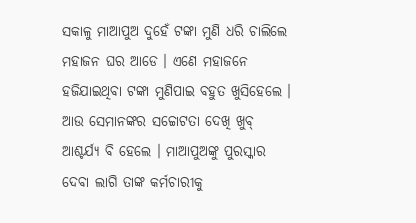ସକାଳୁ ମାଆପୁଅ ଦୁହେଁ ଟଙ୍କା ମୁଣି ଧରି ଚାଲିଲେ ମହାଜନ ଘର ଆଡେ । ଏଣେ ମହାଜନେ ହଜିଯାଇଥିବା ଟଙ୍କା ମୁଣିପାଇ ବହୁତ ଖୁସିହେଲେ । ଆଉ ସେମାନଙ୍କର ସଚ୍ଚୋଟତା ଦେଖି ଖୁବ୍ ଆଶ୍ଚର୍ଯ୍ୟ ବି ହେଲେ । ମାଆପୁଅଙ୍କୁ ପୁରସ୍କାର ଦେବା ଲାଗି ତାଙ୍କ କର୍ମଚାରୀକୁ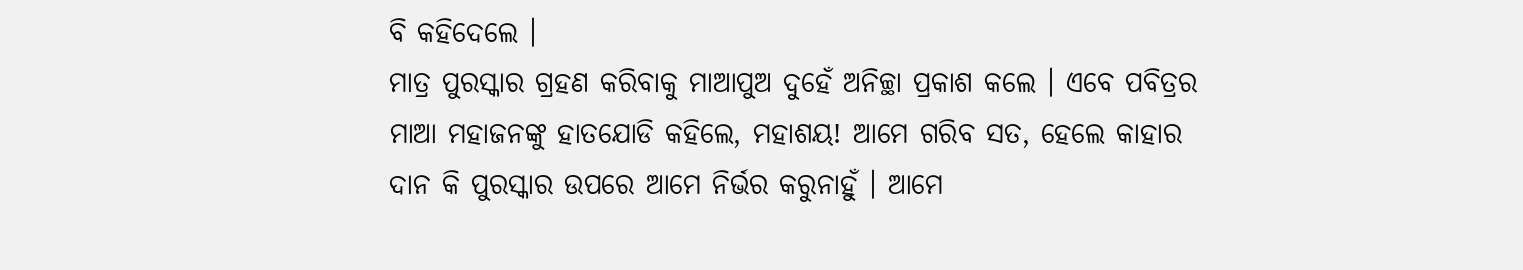ବି କହିଦେଲେ ।
ମାତ୍ର ପୁରସ୍କାର ଗ୍ରହଣ କରିବାକୁ ମାଆପୁଅ ଦୁହେଁ ଅନିଚ୍ଛା ପ୍ରକାଶ କଲେ । ଏବେ ପବିତ୍ରର ମାଆ ମହାଜନଙ୍କୁ ହାତଯୋଡି କହିଲେ, ମହାଶୟ! ଆମେ ଗରିବ ସତ, ହେଲେ କାହାର ଦାନ କି ପୁରସ୍କାର ଉପରେ ଆମେ ନିର୍ଭର କରୁନାହୁଁ । ଆମେ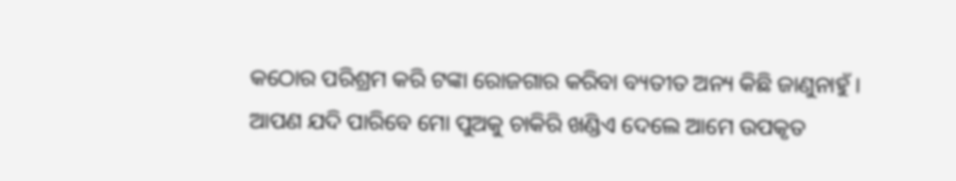କଠୋର ପରିଶ୍ରମ କରି ଟଙ୍କା ରୋଜଗାର କରିବା ବ୍ୟତୀତ ଅନ୍ୟ କିଛି ଜାଣୁନାହୁଁ । ଆପଣ ଯଦି ପାରିବେ ମୋ ପୁଅକୁ ଚାକିରି ଖଣ୍ଡିଏ ଦେଲେ ଆମେ ଉପକୃତ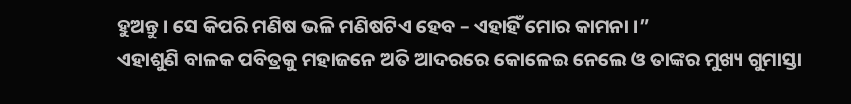ହୁଅନ୍ତୁ । ସେ କିପରି ମଣିଷ ଭଳି ମଣିଷଟିଏ ହେବ – ଏହାହିଁ ମୋର କାମନା ।”
ଏହାଶୁଣି ବାଳକ ପବିତ୍ରକୁ ମହାଜନେ ଅତି ଆଦରରେ କୋଳେଇ ନେଲେ ଓ ତାଙ୍କର ମୁଖ୍ୟ ଗୁମାସ୍ତା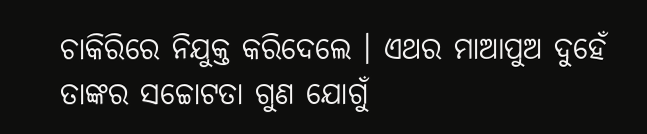ଚାକିରିରେ ନିଯୁକ୍ତ କରିଦେଲେ । ଏଥର ମାଆପୁଅ ଦୁହେଁ ତାଙ୍କର ସଚ୍ଚୋଟତା ଗୁଣ ଯୋଗୁଁ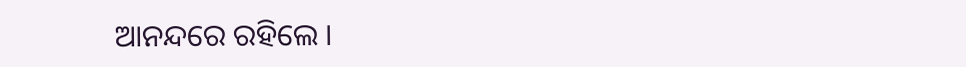ଆନନ୍ଦରେ ରହିଲେ ।